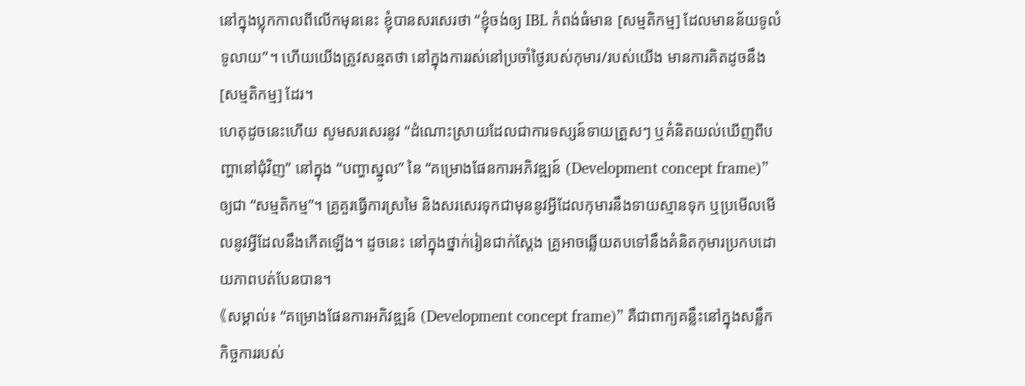នៅក្នុងប្លុកកាលពីលើកមុននេះ ខ្ញុំបានសរសេរថា “ខ្ញុំចង់ឲ្យ IBL កំពង់ធំមាន [សម្មតិកម្ម] ដែលមានន័យទូលំទូលាយ”។ ហើយយើងត្រូវសន្មតថា នៅក្នុងការរស់នៅប្រចាំថ្ងៃរបស់កុមារ/របស់យើង មានការគិតដូចនឹង[សម្មតិកម្ម] ដែរ។
ហេតុដូចនេះហើយ សូមសរសេរនូវ “ដំណោះស្រាយដែលជាការទស្សន៍ទាយត្រួសៗ ឬគំនិតយល់ឃើញពីបញ្ហានៅជុំវិញ” នៅក្នុង “បញ្ហាស្នូល” នៃ “គម្រោងផែនការអភិវឌ្ឍន៍ (Development concept frame)” ឲ្យជា “សម្មតិកម្ម”។ គ្រូគួរធ្វើការស្រមៃ និងសរសេរទុកជាមុននូវអ្វីដែលកុមារនឹងទាយស្មានទុក ឬប្រមើលមើលនូវអ្វីដែលនឹងកើតឡើង។ ដូចនេះ នៅក្នុងថ្នាក់រៀនជាក់ស្ដែង គ្រូអាចឆ្លើយតបទៅនឹងគំនិតកុមារប្រកបដោយភាពបត់បែនបាន។
《សម្គាល់៖ “គម្រោងផែនការអភិវឌ្ឍន៍ (Development concept frame)” គឺជាពាក្យគន្លឹះនៅក្នុងសន្លឹកកិច្ចការរបស់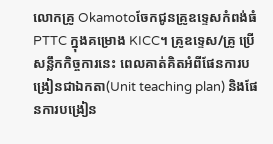លោកគ្រូ Okamotoចែកជូនគ្រូឧទ្ទេសកំពង់ធំPTTC ក្នុងគម្រោង KICC។ គ្រូឧទ្ទេស/គ្រូ ប្រើសន្លឹកកិច្ចការនេះ ពេលគាត់គិតអំពីផែនការបង្រៀនជាឯកតា(Unit teaching plan) និងផែនការបង្រៀន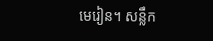មេរៀន។ សន្លឹក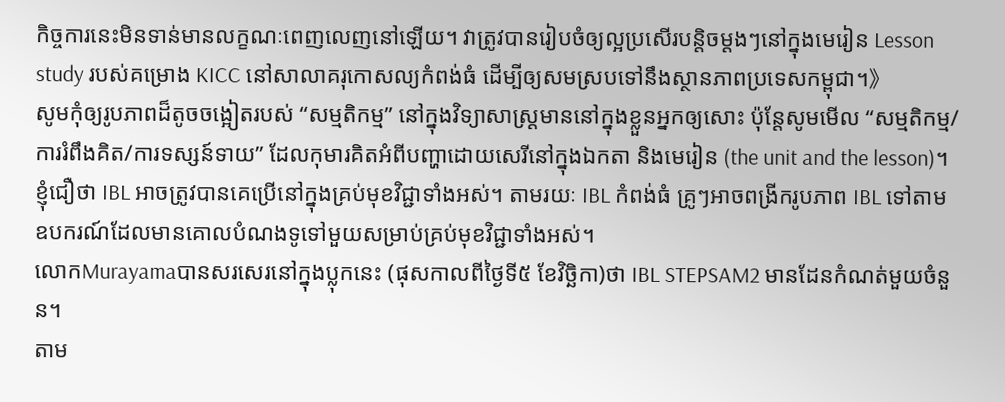កិច្ចការនេះមិនទាន់មានលក្ខណៈពេញលេញនៅឡើយ។ វាត្រូវបានរៀបចំឲ្យល្អប្រសើរបន្តិចម្ដងៗនៅក្នុងមេរៀន Lesson study របស់គម្រោង KICC នៅសាលាគរុកោសល្យកំពង់ធំ ដើម្បីឲ្យសមស្របទៅនឹងស្ថានភាពប្រទេសកម្ពុជា។》
សូមកុំឲ្យរូបភាពដ៏តូចចង្អៀតរបស់ “សម្មតិកម្ម” នៅក្នុងវិទ្យាសាស្រ្តមាននៅក្នុងខ្លួនអ្នកឲ្យសោះ ប៉ុន្តែសូមមើល “សម្មតិកម្ម/ការរំពឹងគិត/ការទស្សន៍ទាយ” ដែលកុមារគិតអំពីបញ្ហាដោយសេរីនៅក្នុងឯកតា និងមេរៀន (the unit and the lesson)។ ខ្ញុំជឿថា IBL អាចត្រូវបានគេប្រើនៅក្នុងគ្រប់មុខវិជ្ជាទាំងអស់។ តាមរយៈ IBL កំពង់ធំ គ្រូៗអាចពង្រីករូបភាព IBL ទៅតាមឧបករណ៍ដែលមានគោលបំណងទូទៅមួយសម្រាប់គ្រប់មុខវិជ្ជាទាំងអស់។
លោកMurayamaបានសរសេរនៅក្នុងប្លុកនេះ (ផុសកាលពីថ្ងៃទី៥ ខែវិច្ឆិកា)ថា IBL STEPSAM2 មានដែនកំណត់មួយចំនួន។
តាម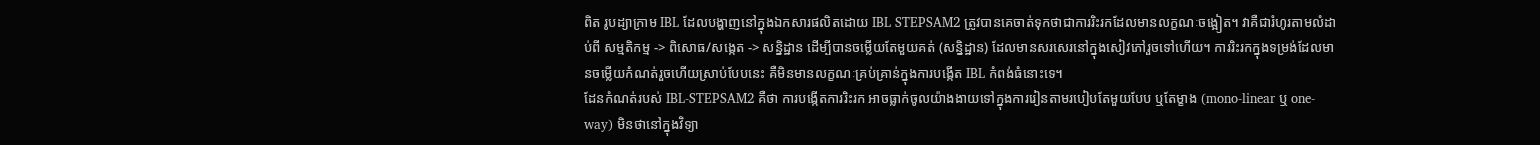ពិត រូបដ្យាក្រាម IBL ដែលបង្ហាញនៅក្នុងឯកសារផលិតដោយ IBL STEPSAM2 ត្រូវបានគេចាត់ទុកថាជាការរិះរកដែលមានលក្ខណៈចង្អៀត។ វាគឺជារំហូរតាមលំដាប់ពី សម្មតិកម្ម -> ពិសោធ/សង្កេត -> សន្និដ្ឋាន ដើម្បីបានចម្លើយតែមួយគត់ (សន្និដ្ឋាន) ដែលមានសរសេរនៅក្នុងសៀវភៅរួចទៅហើយ។ ការរិះរកក្នុងទម្រង់ដែលមានចម្លើយកំណត់រួចហើយស្រាប់បែបនេះ គឺមិនមានលក្ខណៈគ្រប់គ្រាន់ក្នុងការបង្កើត IBL កំពង់ធំនោះទេ។
ដែនកំណត់របស់ IBL-STEPSAM2 គឺថា ការបង្កើតការរិះរក អាចធ្លាក់ចូលយ៉ាងងាយទៅក្នុងការរៀនតាមរបៀបតែមួយបែប ឬតែម្ខាង (mono-linear ឬ one-way) មិនថានៅក្នុងវិទ្យា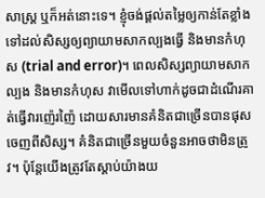សាស្រ្ត ឬក៏អត់នោះទេ។ ខ្ញុំចង់ផ្ដល់តម្លៃឲ្យកាន់តែខ្លាំងទៅដល់សិស្សឲ្យព្យាយាមសាកល្បងធ្វើ និងមានកំហុស (trial and error)។ ពេលសិស្សព្យាយាមសាកល្បង និងមានកំហុស វាមើលទៅហាក់ដូចជាដំណើរគាត់ធ្វើវារញ៉េរញ៉ៃ ដោយសារមានគំនិតជាច្រើនបានផុសចេញពីសិស្ស។ គំនិតជាច្រើនមួយចំនួនអាចថាមិនត្រូវ។ ប៉ុន្តែយើងត្រូវតែស្ដាប់យ៉ាងយ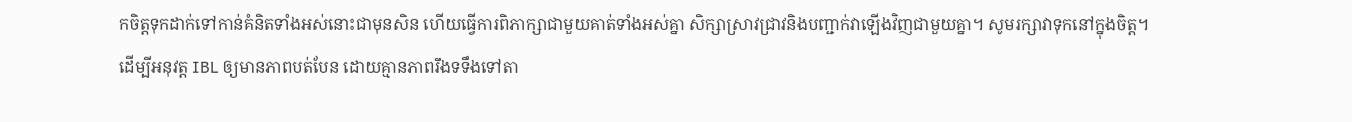កចិត្តទុកដាក់ទៅកាន់គំនិតទាំងអស់នោះជាមុនសិន ហើយធ្វើការពិភាក្សាជាមួយគាត់ទាំងអស់គ្នា សិក្សាស្រាវជ្រាវនិងបញ្ជាក់វាឡើងវិញជាមួយគ្នា។ សូមរក្សាវាទុកនៅក្នុងចិត្ត។
ដើម្បីអនុវត្ត IBL ឲ្យមានភាពបត់បែន ដោយគ្មានភាពរឹងទទឹងទៅតា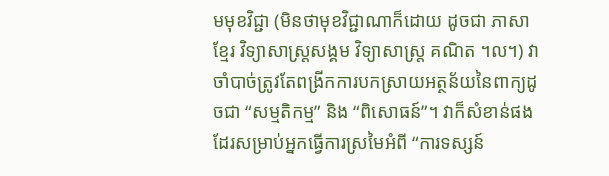មមុខវិជ្ជា (មិនថាមុខវិជ្ជាណាក៏ដោយ ដូចជា ភាសាខ្មែរ វិទ្យាសាស្រ្តសង្គម វិទ្យាសាស្រ្ត គណិត ។ល។) វាចាំបាច់ត្រូវតែពង្រីកការបកស្រាយអត្ថន័យនៃពាក្យដូចជា “សម្មតិកម្ម” និង “ពិសោធន៍”។ វាក៏សំខាន់ផងដែរសម្រាប់អ្នកធ្វើការស្រមៃអំពី “ការទស្សន៍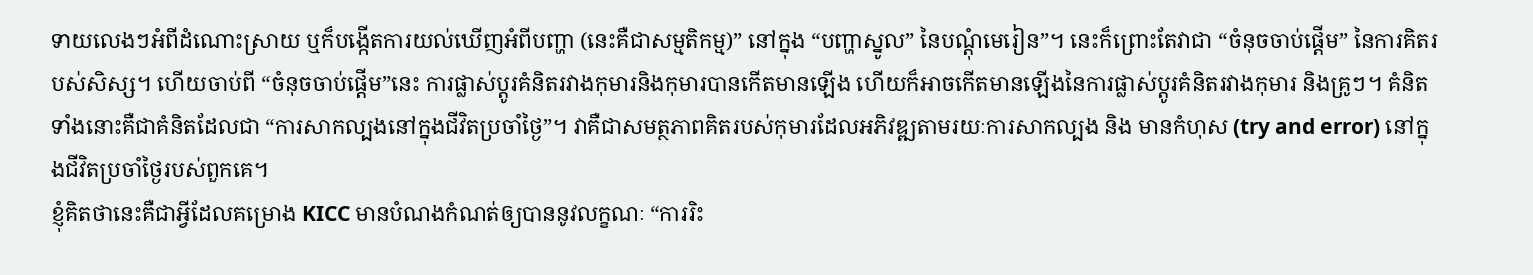ទាយលេងៗអំពីដំណោះស្រាយ ឬក៏បង្កើតការយល់ឃើញអំពីបញ្ហា (នេះគឺជាសម្មតិកម្ម)” នៅក្នុង “បញ្ហាស្នូល” នៃបណ្ដុំមេរៀន”។ នេះក៏ព្រោះតែវាជា “ចំនុចចាប់ផ្ដើម” នៃការគិតរបស់សិស្ស។ ហើយចាប់ពី “ចំនុចចាប់ផ្ដើម”នេះ ការផ្លាស់ប្ដូរគំនិតរវាងកុមារនិងកុមារបានកើតមានឡើង ហើយក៏អាចកើតមានឡើងនៃការផ្លាស់ប្ដូរគំនិតរវាងកុមារ និងគ្រូៗ។ គំនិតទាំងនោះគឺជាគំនិតដែលជា “ការសាកល្បងនៅក្នុងជីវិតប្រចាំថ្ងៃ”។ វាគឺជាសមត្ថភាពគិតរបស់កុមារដែលអភិវឌ្ឍតាមរយៈការសាកល្បង និង មានកំហុស (try and error) នៅក្នុងជីវិតប្រចាំថ្ងៃរបស់ពួកគេ។
ខ្ញុំគិតថានេះគឺជាអ្វីដែលគម្រោង KICC មានបំណងកំណត់ឲ្យបាននូវលក្ខណៈ “ការរិះ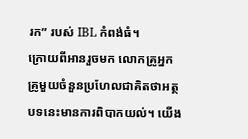រក” របស់ IBL កំពង់ធំ។
ក្រោយពីអានរួចមក លោកគ្រូអ្នកគ្រូមួយចំនួនប្រហែលជាគិតថាអត្ថបទនេះមានការពិបាកយល់។ យើង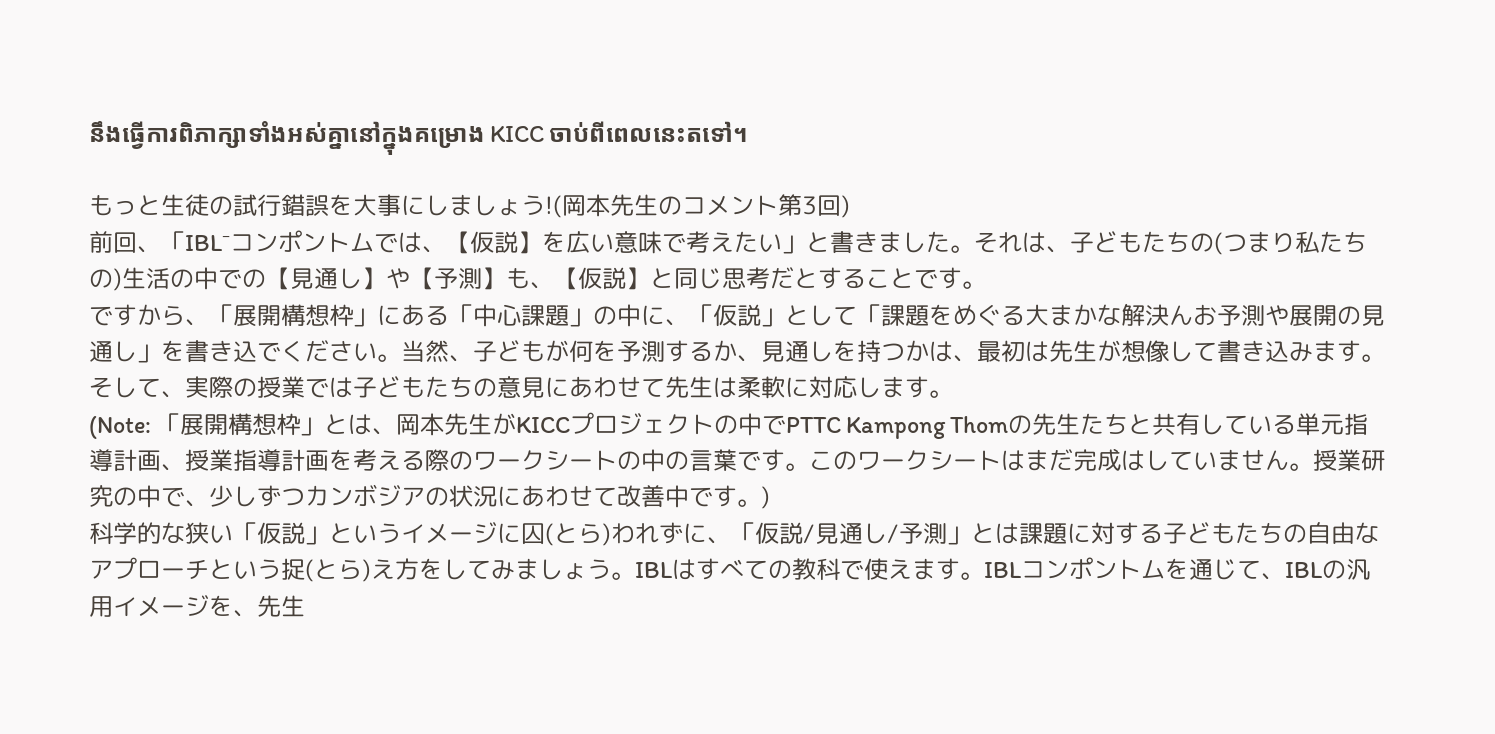នឹងធ្វើការពិភាក្សាទាំងអស់គ្នានៅក្នុងគម្រោង KICC ចាប់ពីពេលនេះតទៅ។

もっと生徒の試行錯誤を大事にしましょう!(岡本先生のコメント第3回)
前回、「IBL⁻コンポントムでは、【仮説】を広い意味で考えたい」と書きました。それは、子どもたちの(つまり私たちの)生活の中での【見通し】や【予測】も、【仮説】と同じ思考だとすることです。
ですから、「展開構想枠」にある「中心課題」の中に、「仮説」として「課題をめぐる大まかな解決んお予測や展開の見通し」を書き込でください。当然、子どもが何を予測するか、見通しを持つかは、最初は先生が想像して書き込みます。そして、実際の授業では子どもたちの意見にあわせて先生は柔軟に対応します。
(Note: 「展開構想枠」とは、岡本先生がKICCプロジェクトの中でPTTC Kampong Thomの先生たちと共有している単元指導計画、授業指導計画を考える際のワークシートの中の言葉です。このワークシートはまだ完成はしていません。授業研究の中で、少しずつカンボジアの状況にあわせて改善中です。)
科学的な狭い「仮説」というイメージに囚(とら)われずに、「仮説/見通し/予測」とは課題に対する子どもたちの自由なアプローチという捉(とら)え方をしてみましょう。IBLはすべての教科で使えます。IBLコンポントムを通じて、IBLの汎用イメージを、先生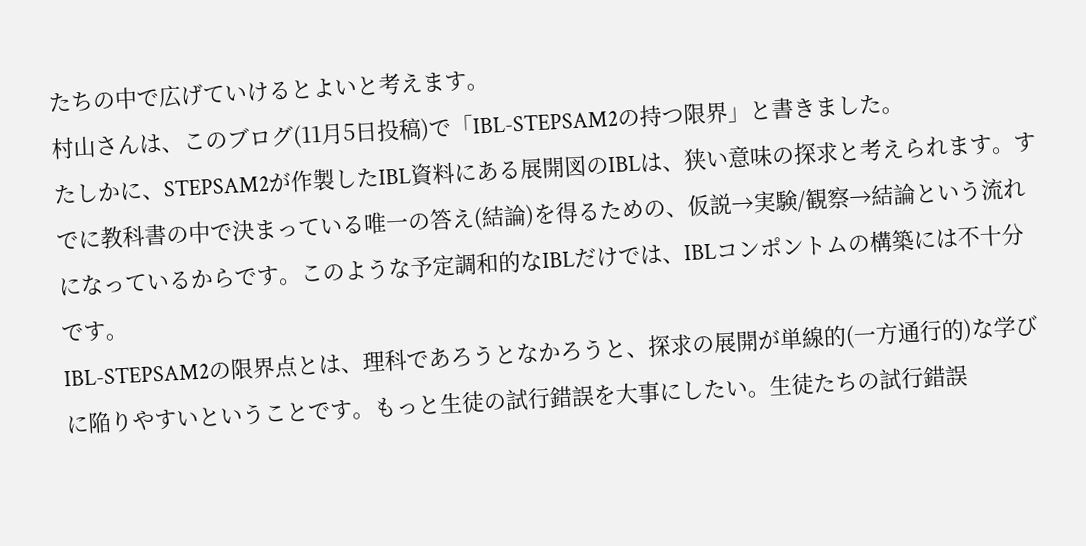たちの中で広げていけるとよいと考えます。
村山さんは、このブログ(11月5日投稿)で「IBL-STEPSAM2の持つ限界」と書きました。
たしかに、STEPSAM2が作製したIBL資料にある展開図のIBLは、狭い意味の探求と考えられます。すでに教科書の中で決まっている唯一の答え(結論)を得るための、仮説→実験/観察→結論という流れになっているからです。このような予定調和的なIBLだけでは、IBLコンポントムの構築には不十分です。
IBL-STEPSAM2の限界点とは、理科であろうとなかろうと、探求の展開が単線的(一方通行的)な学びに陥りやすいということです。もっと生徒の試行錯誤を大事にしたい。生徒たちの試行錯誤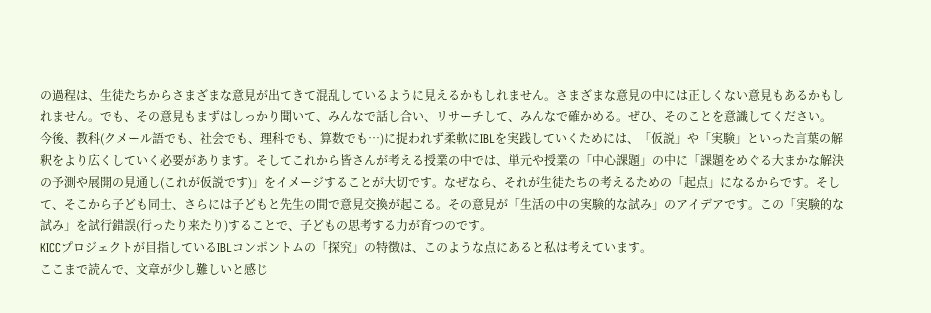の過程は、生徒たちからさまざまな意見が出てきて混乱しているように見えるかもしれません。さまざまな意見の中には正しくない意見もあるかもしれません。でも、その意見もまずはしっかり聞いて、みんなで話し合い、リサーチして、みんなで確かめる。ぜひ、そのことを意識してください。
今後、教科(クメール語でも、社会でも、理科でも、算数でも…)に捉われず柔軟にIBLを実践していくためには、「仮説」や「実験」といった言葉の解釈をより広くしていく必要があります。そしてこれから皆さんが考える授業の中では、単元や授業の「中心課題」の中に「課題をめぐる大まかな解決の予測や展開の見通し(これが仮説です)」をイメージすることが大切です。なぜなら、それが生徒たちの考えるための「起点」になるからです。そして、そこから子ども同士、さらには子どもと先生の間で意見交換が起こる。その意見が「生活の中の実験的な試み」のアイデアです。この「実験的な試み」を試行錯誤(行ったり来たり)することで、子どもの思考する力が育つのです。
KICCプロジェクトが目指しているIBLコンポントムの「探究」の特徴は、このような点にあると私は考えています。
ここまで読んで、文章が少し難しいと感じ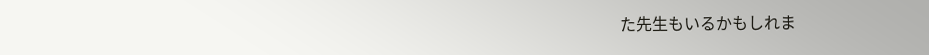た先生もいるかもしれま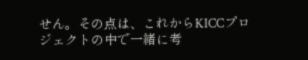せん。その点は、これからKICCプロジェクトの中で一緒に考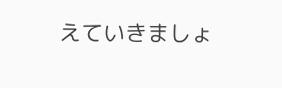えていきましょ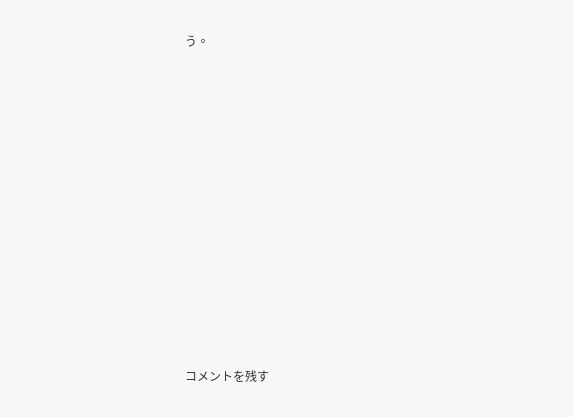う。














コメントを残す